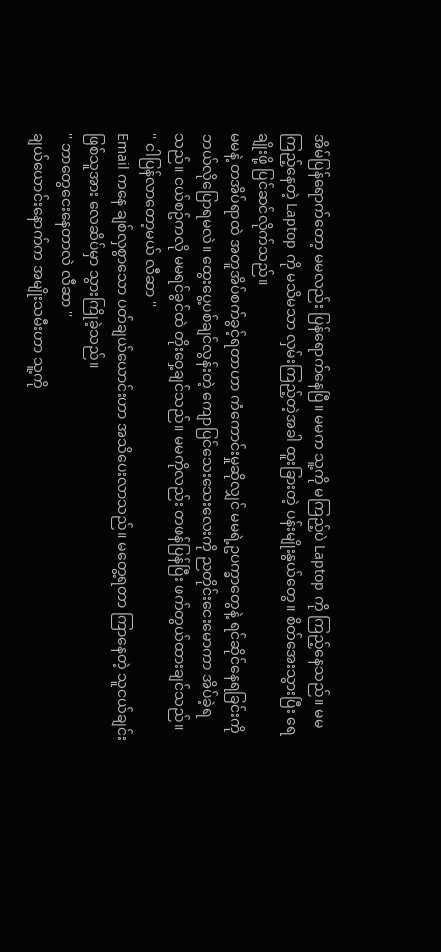အိမ်ပြန်ရောက်တော့ မမလည်း ပြန်ရောက်နေပြီ။ မမက သူ့ကို မကြည့်ပဲ Laptop ကို ကြည့်နေသည်။ မမကြည့်နေတဲ့ Laptop ကို မသိမသာ လှမ်းကြည့်တဲ့အခါ ထူးခြားတဲ့ ပန်းမျိုးနွယ်တွေ။ စိတ်အေးသွားပြီး ရေချိုးဖို့ ပြင်ဆင်လိုက်သည်။
မမနဲ့ တအိပ်ရာထဲ အတူအိပ်စက်ခွင့်ရတာဟာ ကံကောင်းမှုဆိုလျှင် မမရဲ့ဥပက္ခာတွေနဲ့ ရင်ဆိုင်နေရခြင်းကို ဘယ်လိုပြောရမလဲ။ ထွေးပွေ့ပစ်ချင်လွန်းတဲ့ ကျောပြင်သေးသေးလေးကို ညတိုင်းငေးမောကာ အိပ်ခဲ့ရသည်။ ငယ်စဥ်ကလို မမရင်ခွင်ထဲ တိုးဝှေ့ချင်သည်။ မမကိုလည်း တဖန်ပြန်ပြီး ဖက်တွယ်ထားချင်သည်။
'' ငါပြန်လာတော့မယ် လီဆာ ''
Email ကနေ ချစ်လှစွာသော ပတ်ချယ်ယောင်းဟာ အသိပေးလာသည်။ မတွေ့ရတာ ကြာနေတဲ့ သူငယ်ချင်းဖြစ်သူအား လေဆိပ်မှာ သွားကြိုခဲ့သည်။
'' ဘာတွေငေးနေတာလဲ လီဆာ ''
ချယ်ယောင်းနောက်က အမျိုးသမီးဟာ သူ့ကို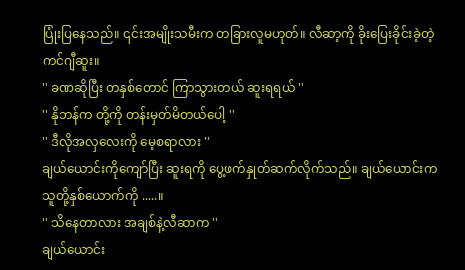ပြုံးပြနေသည်။ ၎င်းအမျိုးသမီးက တခြားလူမဟုတ်။ လီဆာ့ကို ခိုးပြေးခိုင်းခဲ့တဲ့ ကင်ဂျီဆူး။
'' ခဏဆိုပြီး တနှစ်တောင် ကြာသွားတယ် ဆူးရရယ် ''
'' နိုဘန်က တို့ကို တန်းမှတ်မိတယ်ပေါ့ ''
'' ဒီလိုအလှလေးကို မေ့စရာလား ''
ချယ်ယောင်းကိုကျော်ပြီး ဆူးရကို ပွေ့ဖက်နှုတ်ဆက်လိုက်သည်။ ချယ်ယောင်းက သူတို့နှစ်ယောက်ကို .....။
'' သိနေတာလား အချစ်နဲ့လီဆာက ''
ချယ်ယောင်း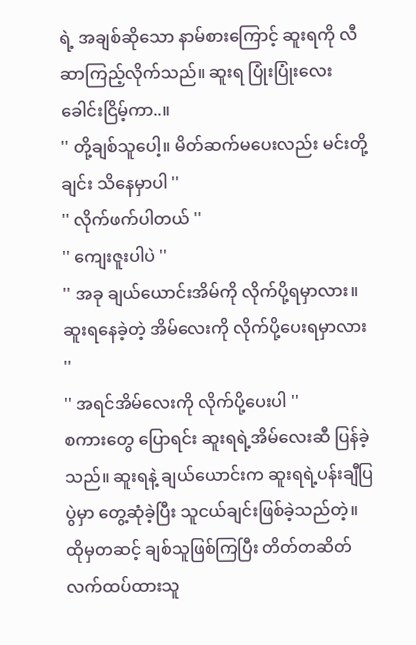ရဲ့ အချစ်ဆိုသော နာမ်စားကြောင့် ဆူးရကို လီဆာကြည့်လိုက်သည်။ ဆူးရ ပြုံးပြုံးလေး ခေါင်းငြိမ့်ကာ..။
'' တို့ချစ်သူပေါ့။ မိတ်ဆက်မပေးလည်း မင်းတို့ချင်း သိနေမှာပါ ''
'' လိုက်ဖက်ပါတယ် ''
'' ကျေးဇူးပါပဲ ''
'' အခု ချယ်ယောင်းအိမ်ကို လိုက်ပို့ရမှာလား။ ဆူးရနေခဲ့တဲ့ အိမ်လေးကို လိုက်ပို့ပေးရမှာလား ''
'' အရင်အိမ်လေးကို လိုက်ပို့ပေးပါ ''
စကားတွေ ပြောရင်း ဆူးရရဲ့အိမ်လေးဆီ ပြန်ခဲ့သည်။ ဆူးရနဲ့ ချယ်ယောင်းက ဆူးရရဲ့ပန်းချီပြပွဲမှာ တွေ့ဆုံခဲ့ပြီး သူငယ်ချင်းဖြစ်ခဲ့သည်တဲ့။ ထိုမှတဆင့် ချစ်သူဖြစ်ကြပြီး တိတ်တဆိတ် လက်ထပ်ထားသူ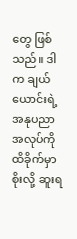တွေ ဖြစ်သည်။ ဒါက ချယ်ယောင်းရဲ့ အနုပညာအလုပ်ကို ထိခိုက်မှာစိုးလို့ ဆူးရ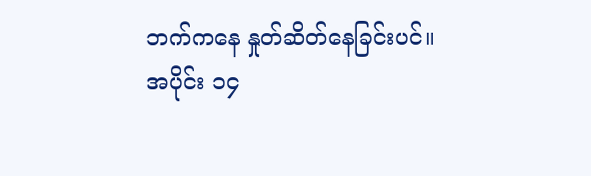ဘက်ကနေ နှုတ်ဆိတ်နေခြင်းပင်။
အပိုင်း ၁၄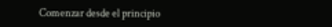Comenzar desde el principio